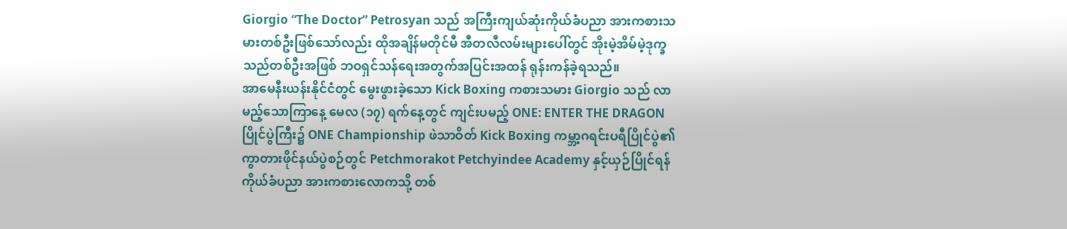Giorgio “The Doctor” Petrosyan သည် အကြီးကျယ်ဆုံးကိုယ်ခံပညာ အားကစားသမားတစ်ဦးဖြစ်သော်လည်း ထိုအချိန်မတိုင်မီ အီတလီလမ်းများပေါ်တွင် အိုးမဲ့အိမ်မဲ့ဒုက္ခသည်တစ်ဦးအဖြစ် ဘဝရှင်သန်ရေးအတွက်အပြင်းအထန် ရုန်းကန်ခဲ့ရသည်။
အာမေနီးယန်းနိုင်ငံတွင် မွေးဖွားခဲ့သော Kick Boxing ကစားသမား Giorgio သည် လာမည့်သောကြာနေ့ မေလ (၁၇) ရက်နေ့တွင် ကျင်းပမည့် ONE: ENTER THE DRAGON ပြိုင်ပွဲကြီး၌ ONE Championship ဖဲသာဝိတ် Kick Boxing ကမ္ဘာ့ဂရင်းပရီပြိုင်ပွဲ၏ ကွာတားဖိုင်နယ်ပွဲစဉ်တွင် Petchmorakot Petchyindee Academy နှင့်ယှဉ်ပြိုင်ရန် ကိုယ်ခံပညာ အားကစားလောကသို့ တစ်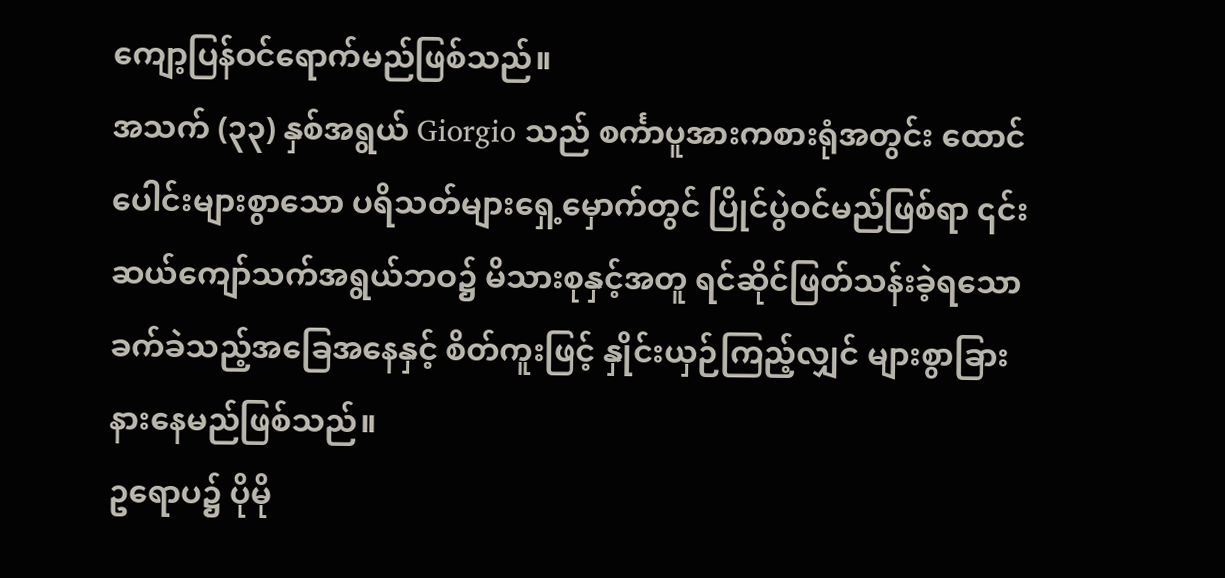ကျော့ပြန်ဝင်ရောက်မည်ဖြစ်သည်။
အသက် (၃၃) နှစ်အရွယ် Giorgio သည် စင်္ကာပူအားကစားရုံအတွင်း ထောင်ပေါင်းများစွာသော ပရိသတ်များရှေ့မှောက်တွင် ပြိုင်ပွဲဝင်မည်ဖြစ်ရာ ၎င်းဆယ်ကျော်သက်အရွယ်ဘဝ၌ မိသားစုနှင့်အတူ ရင်ဆိုင်ဖြတ်သန်းခဲ့ရသော ခက်ခဲသည့်အခြေအနေနှင့် စိတ်ကူးဖြင့် နှိုင်းယှဉ်ကြည့်လျှင် များစွာခြားနားနေမည်ဖြစ်သည်။
ဥရောပ၌ ပိုမို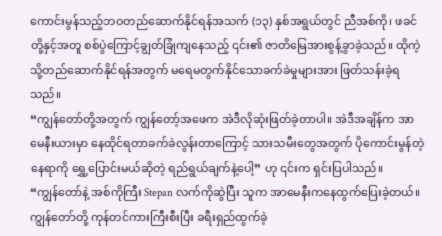ကောင်းမွန်သည့်ဘဝတည်ဆောက်နိုင်ရန်အသက် (၁၃) နှစ်အရွယ်တွင် ညီအစ်ကို၊ ဖခင်တို့နှင့်အတူ စစ်ပွဲကြောင့်ချွတ်ခြုံကျနေသည့် ၎င်း၏ ဇာတိမြေအားစွန့်ခွာခဲ့သည်။ ထိုကဲ့သို့တည်ဆောက်နိုင်ရန်အတွက် မရေမတွက်နိုင်သောခက်ခဲမှုများအား ဖြတ်သန်းခဲ့ရသည်။
“ကျွန်တော်တို့အတွက် ကျွန်တော့်အဖေက အဲဒီလိုဆုံးဖြတ်ခဲ့တာပါ။ အဲဒီအချိန်က အာမေနီးယားမှာ နေထိုင်ရတာခက်ခဲလွန်းတာကြောင့် သားသမီးတွေအတွက် ပိုကောင်းမွန်တဲ့နေရာကို ရွှေ့ပြောင်းမယ်ဆိုတဲ့ ရည်ရွယ်ချက်နဲ့ပေါ့” ဟု ၎င်းက ရှင်းပြပါသည်။
“ကျွန်တော်နဲ့ အစ်ကိုကြီး Stepan လက်ကိုဆွဲပြီး သူက အာမေနီးကနေထွက်ပြေးခဲ့တယ်။ ကျွန်တော်တို့ ကုန်တင်ကားကြီးစီးပြီး ခရီးရှည်ထွက်ခဲ့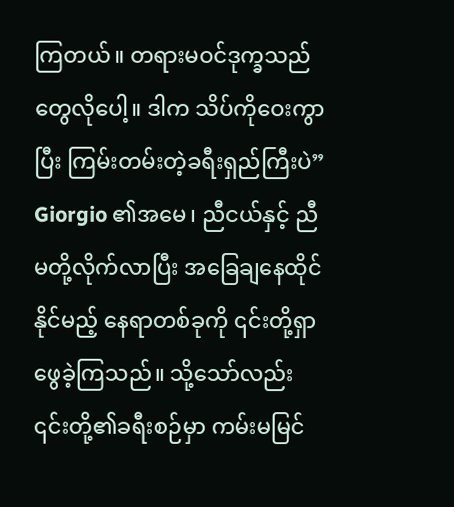ကြတယ်။ တရားမဝင်ဒုက္ခသည်တွေလိုပေါ့။ ဒါက သိပ်ကိုဝေးကွာပြီး ကြမ်းတမ်းတဲ့ခရီးရှည်ကြီးပဲ”
Giorgio ၏အမေ၊ ညီငယ်နှင့် ညီမတို့လိုက်လာပြီး အခြေချနေထိုင်နိုင်မည့် နေရာတစ်ခုကို ၎င်းတို့ရှာဖွေခဲ့ကြသည်။ သို့သော်လည်း ၎င်းတို့၏ခရီးစဉ်မှာ ကမ်းမမြင်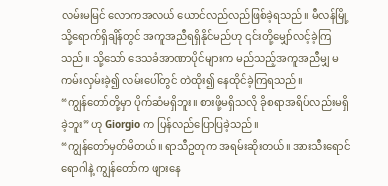လမ်းမမြင် လောကအလယ် ယောင်လည်လည်ဖြစ်ခဲ့ရသည်။ မီလန်မြို့သို့ရောက်ရှိချိန်တွင် အကူအညီရရှိနိုင်မည်ဟု ၎င်းတို့မျှော်လင့်ခဲ့ကြသည်။ သို့သော် ဒေသခံအာဏာပိုင်များက မည်သည့်အကူအညီမျှ မကမ်းလှမ်းခဲ့၍ လမ်းပေါ်တွင် တဲထိုး၍ နေထိုင်ခဲ့ကြရသည်။
“ကျွန်တော်တို့မှာ ပိုက်ဆံမရှိဘူး။ စားဖို့မရှိသလို ခိုစရာအရိပ်လည်းမရှိခဲ့ဘူး” ဟု Giorgio က ပြန်လည်ပြောပြခဲ့သည်။
“ကျွန်တော်မှတ်မိတယ်။ ရာသီဥတုက အရမ်းဆိုးတယ်။ အားသီးရောင်ရောဂါနဲ့ ကျွန်တော်က ဖျားနေ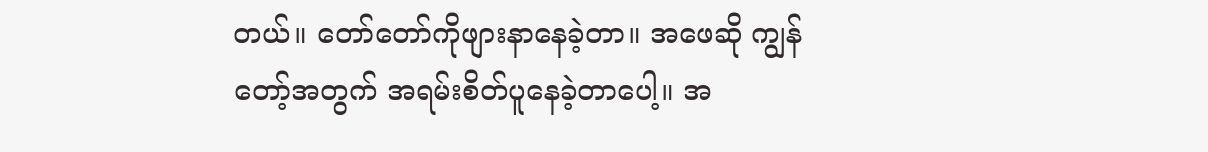တယ်။ တော်တော်ကိုဖျားနာနေခဲ့တာ။ အဖေဆို ကျွန်တော့်အတွက် အရမ်းစိတ်ပူနေခဲ့တာပေါ့။ အ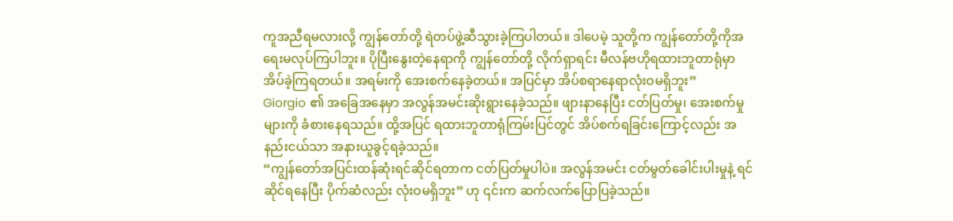ကူအညီရမလားလို့ ကျွန်တော်တို့ ရဲတပ်ဖွဲ့ဆီသွားခဲ့ကြပါတယ်။ ဒါပေမဲ့ သူတို့က ကျွန်တော်တို့ကိုအရေးမလုပ်ကြပါဘူး။ ပိုပြီးနွေးတဲ့နေရာကို ကျွန်တော်တို့ လိုက်ရှာရင်း မီလန်ဗဟိုရထားဘူတာရုံမှာ အိပ်ခဲ့ကြရတယ်။ အရမ်းကို အေးစက်နေခဲ့တယ်။ အပြင်မှာ အိပ်စရာနေရာလုံးဝမရှိဘူး”
Giorgio ၏ အခြေအနေမှာ အလွန်အမင်းဆိုးရွားနေခဲ့သည်။ ဖျားနာနေပြီး ငတ်ပြတ်မှု၊ အေးစက်မှုများကို ခံစားနေရသည်။ ထို့အပြင် ရထားဘူတာရုံကြမ်းပြင်တွင် အိပ်စက်ရခြင်းကြောင့်လည်း အနည်းငယ်သာ အနားယူခွင့်ရခဲ့သည်။
“ကျွန်တော်အပြင်းထန်ဆုံးရင်ဆိုင်ရတာက ငတ်ပြတ်မှုပါပဲ။ အလွန်အမင်း ငတ်မွတ်ခေါင်းပါးမှုနဲ့ ရင်ဆိုင်ရနေပြီး ပိုက်ဆံလည်း လုံးဝမရှိဘူး” ဟု ၎င်းက ဆက်လက်ပြောပြခဲ့သည်။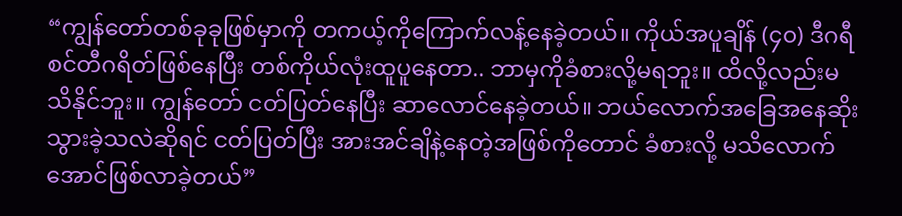“ကျွန်တော်တစ်ခုခုဖြစ်မှာကို တကယ့်ကိုကြောက်လန့်နေခဲ့တယ်။ ကိုယ်အပူချိန် (၄၀) ဒီဂရီ စင်တီဂရိတ်ဖြစ်နေပြီး တစ်ကိုယ်လုံးထူပူနေတာ.. ဘာမှကိုခံစားလို့မရဘူး။ ထိလို့လည်းမသိနိုင်ဘူး။ ကျွန်တော် ငတ်ပြတ်နေပြီး ဆာလောင်နေခဲ့တယ်။ ဘယ်လောက်အခြေအနေဆိုးသွားခဲ့သလဲဆိုရင် ငတ်ပြတ်ပြီး အားအင်ချိနဲ့နေတဲ့အဖြစ်ကိုတောင် ခံစားလို့ မသိလောက်အောင်ဖြစ်လာခဲ့တယ်”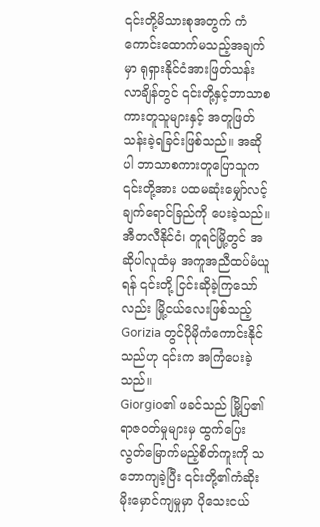၎င်းတို့မိသားစုအတွက် ကံကောင်းထောက်မသည့်အချက်မှာ ရုရှားနိုင်ငံအားဖြတ်သန်းလာချိန်တွင် ၎င်းတို့နှင့်ဘာသာစကားတူသူများနှင့် အတူဖြတ်သန်းခဲ့ရခြင်းဖြစ်သည်။ အဆိုပါ ဘာသာစကားတူပြောသူက ၎င်းတို့အား ပထမဆုံးမျှော်လင့်ချက်ရောင်ခြည်ကို ပေးခဲ့သည်။ အီတလီနိုင်ငံ၊ တူရင်မြို့တွင် အဆိုပါလူထံမှ အကူအညီထပ်မံယူရန် ၎င်းတို့ ငြင်းဆိုခဲ့ကြသော်လည်း မြို့ငယ်လေးဖြစ်သည့် Gorizia တွင်ပိုမိုကံကောင်းနိုင်သည်ဟု ၎င်းက အကြံပေးခဲ့သည်။
Giorgio၏ ဖခင်သည် မြို့ပြ၏ရာဇဝတ်မှုများမှ ထွက်ပြေးလွတ်မြောက်မည့်စိတ်ကူးကို သဘောကျခဲ့ပြီး ၎င်းတို့၏ကံဆိုးမိုးမှောင်ကျမှုမှာ ပိုသေးငယ်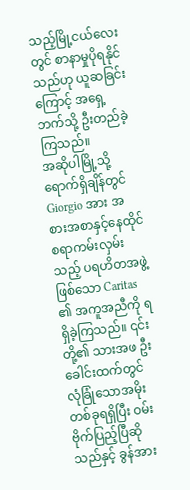သည့်မြို့ငယ်လေးတွင် စာနာမှုပိုရနိုင်သည်ဟု ယူဆခြင်းကြောင့် အရှေ့ဘက်သို့ ဦးတည်ခဲ့ကြသည်။
အဆိုပါမြို့သို့ရောက်ရှိချိန်တွင် Giorgio အား အစားအစာနှင့်နေထိုင်စရာကမ်းလှမ်းသည့် ပရဟိတအဖွဲ့ဖြစ်သော Caritas ၏ အကူအညီကို ရရှိခဲ့ကြသည်။ ၎င်းတို့၏ သားအဖ ဦးခေါင်းထက်တွင် လုံခြုံသောအမိုးတစ်ခုရရှိပြီး ဝမ်းဗိုက်ပြည့်ပြီဆိုသည်နှင့် ခွန်အား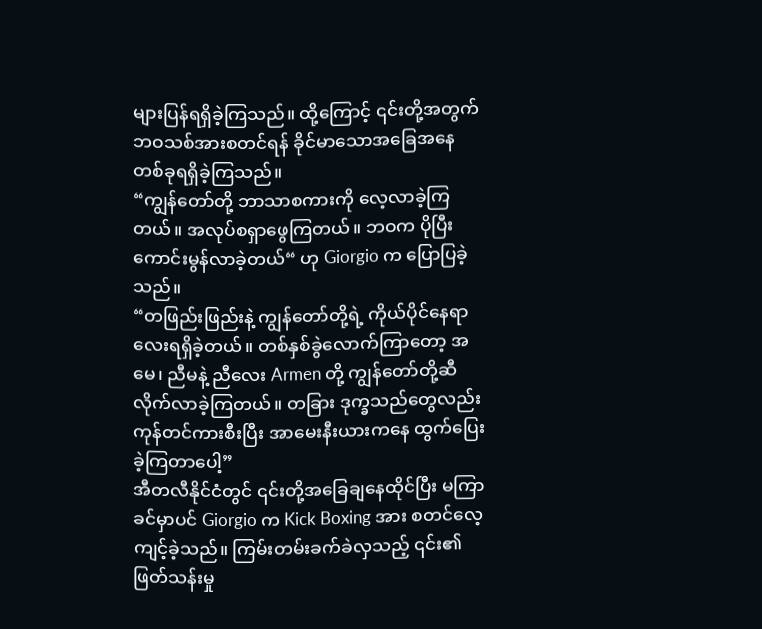များပြန်ရရှိခဲ့ကြသည်။ ထို့ကြောင့် ၎င်းတို့အတွက် ဘဝသစ်အားစတင်ရန် ခိုင်မာသောအခြေအနေတစ်ခုရရှိခဲ့ကြသည်။
“ကျွန်တော်တို့ ဘာသာစကားကို လေ့လာခဲ့ကြတယ်။ အလုပ်စရှာဖွေကြတယ်။ ဘဝက ပိုပြီးကောင်းမွန်လာခဲ့တယ်“ ဟု Giorgio က ပြောပြခဲ့သည်။
“တဖြည်းဖြည်းနဲ့ ကျွန်တော်တို့ရဲ့ ကိုယ်ပိုင်နေရာလေးရရှိခဲ့တယ်။ တစ်နှစ်ခွဲလောက်ကြာတော့ အမေ၊ ညီမနဲ့ ညီလေး Armen တို့ ကျွန်တော်တို့ဆီ လိုက်လာခဲ့ကြတယ်။ တခြား ဒုက္ခသည်တွေလည်း ကုန်တင်ကားစီးပြီး အာမေးနီးယားကနေ ထွက်ပြေးခဲ့ကြတာပေါ့”
အီတလီနိုင်ငံတွင် ၎င်းတို့အခြေချနေထိုင်ပြီး မကြာခင်မှာပင် Giorgio က Kick Boxing အား စတင်လေ့ကျင့်ခဲ့သည်။ ကြမ်းတမ်းခက်ခဲလှသည့် ၎င်း၏ဖြတ်သန်းမှု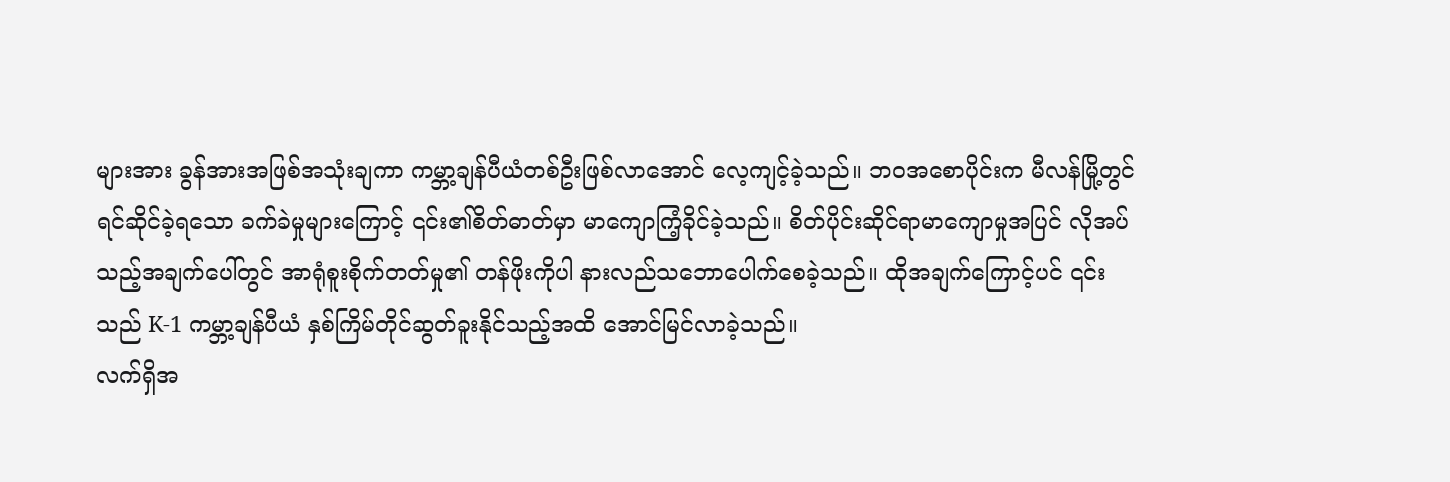များအား ခွန်အားအဖြစ်အသုံးချကာ ကမ္ဘာ့ချန်ပီယံတစ်ဦးဖြစ်လာအောင် လေ့ကျင့်ခဲ့သည်။ ဘဝအစောပိုင်းက မီလန်မြို့တွင် ရင်ဆိုင်ခဲ့ရသော ခက်ခဲမှုများကြောင့် ၎င်း၏စိတ်ဓာတ်မှာ မာကျောကြံ့ခိုင်ခဲ့သည်။ စိတ်ပိုင်းဆိုင်ရာမာကျောမှုအပြင် လိုအပ်သည့်အချက်ပေါ်တွင် အာရုံစူးစိုက်တတ်မှု၏ တန်ဖိုးကိုပါ နားလည်သဘောပေါက်စေခဲ့သည်။ ထိုအချက်ကြောင့်ပင် ၎င်းသည် K-1 ကမ္ဘာ့ချန်ပီယံ နှစ်ကြိမ်တိုင်ဆွတ်ခူးနိုင်သည့်အထိ အောင်မြင်လာခဲ့သည်။
လက်ရှိအ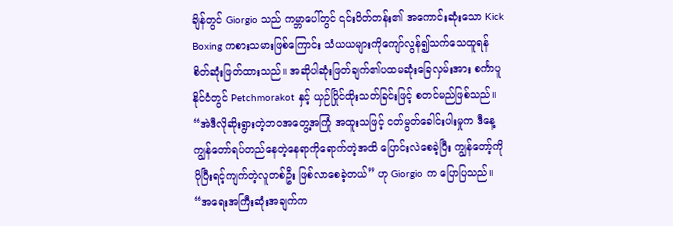ချိန်တွင် Giorgio သည် ကမ္ဘာပေါ်တွင် ၎င်းဝိတ်တန်း၏ အကောင်းဆုံးသော Kick Boxing ကစားသမားဖြစ်ကြောင်း သံယယများကိုကျော်လွန်၍သက်သေထူရန် စိတ်ဆုံးဖြတ်ထားသည်။ အဆိုပါဆုံးဖြတ်ချက်၏ပထမဆုံးခြေလှမ်းအား စင်္ကာပူနိုင်ငံတွင် Petchmorakot နှင့် ယှဉ်ပြိုင်ထိုးသတ်ခြင်းဖြင့် စတင်မည်ဖြစ်သည်။
“အဲဒီလိုဆိုးရွားတဲ့ဘဝအတွေ့အကြုံ အထူးသဖြင့် ငတ်မွတ်ခေါင်းပါးမှုက ဒီနေ့ ကျွန်တော်ရပ်တည်နေတဲ့နေရာကိုရောက်တဲ့အထိ ပြောင်းလဲစေခဲ့ပြီး ကျွန်တော့်ကို ပိုပြီးရင့်ကျက်တဲ့လူတစ်ဦး ဖြစ်လာစေခဲ့တယ်” ဟု Giorgio က ပြောပြသည်။
“အရေးအကြီးဆုံးအချက်က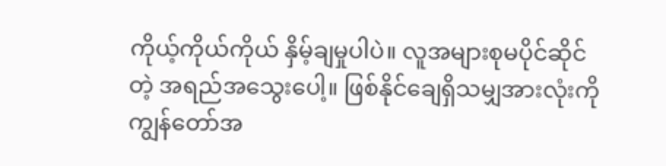ကိုယ့်ကိုယ်ကိုယ် နှိမ့်ချမှုပါပဲ။ လူအများစုမပိုင်ဆိုင်တဲ့ အရည်အသွေးပေါ့။ ဖြစ်နိုင်ချေရှိသမျှအားလုံးကို ကျွန်တော်အ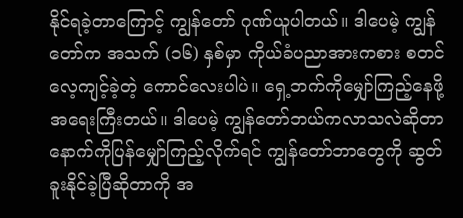နိုင်ရခဲ့တာကြောင့် ကျွန်တော် ဂုဏ်ယူပါတယ်။ ဒါပေမဲ့ ကျွန်တော်က အသက် (၁၆) နှစ်မှာ ကိုယ်ခံပညာအားကစား စတင်လေ့ကျင့်ခဲ့တဲ့ ကောင်လေးပါပဲ။ ရှေ့ဘက်ကိုမျှော်ကြည့်နေဖို့ အရေးကြီးတယ်။ ဒါပေမဲ့ ကျွန်တော်ဘယ်ကလာသလဲဆိုတာ နောက်ကိုပြန်မျှော်ကြည့်လိုက်ရင် ကျွန်တော်ဘာတွေကို ဆွတ်ခူးနိုင်ခဲ့ပြီဆိုတာကို အ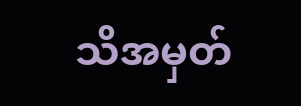သိအမှတ်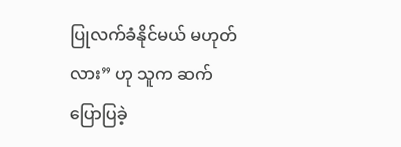ပြုလက်ခံနိုင်မယ် မဟုတ်လား” ဟု သူက ဆက်ပြောပြခဲ့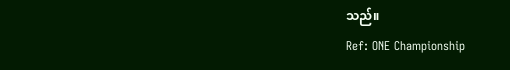သည်။
Ref: ONE Championship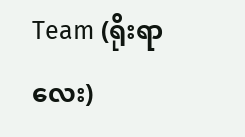Team (ရိုးရာလေး)